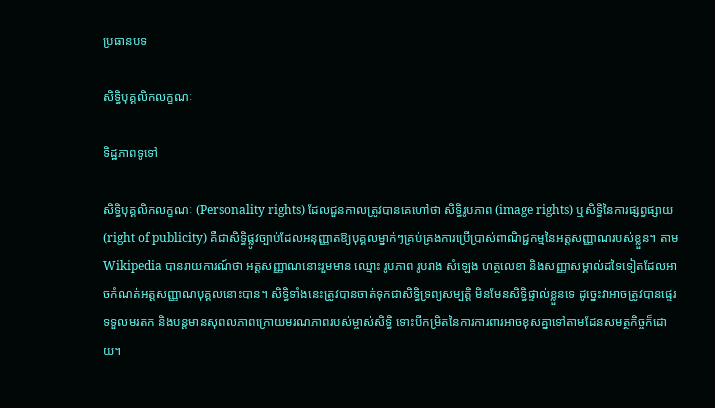ប្រធានបទ

សិទ្ធិបុគ្គលិកលក្ខណៈ

ទិដ្ឋភាពទូទៅ

សិទ្ធិបុគ្គលិកលក្ខណៈ (Personality rights) ដែលជួនកាលត្រូវបានគេហៅថា សិទ្ធិរូបភាព (image rights) ឬសិទ្ធិនៃការផ្សព្វផ្សាយ (right of publicity) គឺជាសិទ្ធិផ្លូវច្បាប់ដែលអនុញ្ញាតឱ្យបុគ្គលម្នាក់ៗគ្រប់គ្រងការប្រើប្រាស់ពាណិជ្ជកម្មនៃអត្តសញ្ញាណរបស់ខ្លួន។ តាម Wikipedia បានរាយការណ៍ថា អត្តសញ្ញាណនោះរួមមាន ឈ្មោះ រូបភាព រូបរាង សំឡេង ហត្ថលេខា និងសញ្ញាសម្គាល់ដទៃទៀតដែលអាចកំណត់អត្តសញ្ញាណបុគ្គលនោះបាន។ សិទ្ធិទាំងនេះត្រូវបានចាត់ទុកជាសិទ្ធិទ្រព្យសម្បត្តិ មិនមែនសិទ្ធិផ្ទាល់ខ្លួនទេ ដូច្នេះវាអាចត្រូវបានផ្ទេរ ទទួលមរតក និងបន្តមានសុពលភាពក្រោយមរណភាពរបស់ម្ចាស់សិទ្ធិ ទោះបីកម្រិតនៃការការពារអាចខុសគ្នាទៅតាមដែនសមត្ថកិច្ចក៏ដោយ។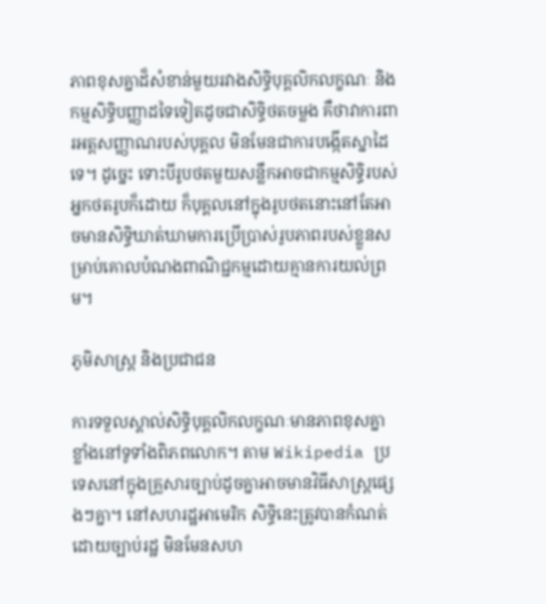ភាពខុសគ្នាដ៏សំខាន់មួយរវាងសិទ្ធិបុគ្គលិកលក្ខណៈ និងកម្មសិទ្ធិបញ្ញាដទៃទៀតដូចជាសិទ្ធិថតចម្លង គឺថាវាការពារអត្តសញ្ញាណរបស់បុគ្គល មិនមែនជាការបង្កើតស្នាដៃទេ។ ដូច្នេះ ទោះបីរូបថតមួយសន្លឹកអាចជាកម្មសិទ្ធិរបស់អ្នកថតរូបក៏ដោយ ក៏បុគ្គលនៅក្នុងរូបថតនោះនៅតែអាចមានសិទ្ធិឃាត់ឃាមការប្រើប្រាស់រូបភាពរបស់ខ្លួនសម្រាប់គោលបំណងពាណិជ្ជកម្មដោយគ្មានការយល់ព្រម។

ភូមិសាស្ត្រ និងប្រជាជន

ការទទួលស្គាល់សិទ្ធិបុគ្គលិកលក្ខណៈមានភាពខុសគ្នាខ្លាំងនៅទូទាំងពិភពលោក។ តាម Wikipedia ប្រទេសនៅក្នុងគ្រួសារច្បាប់ដូចគ្នាអាចមានវិធីសាស្ត្រផ្សេងៗគ្នា។ នៅសហរដ្ឋអាមេរិក សិទ្ធិនេះត្រូវបានកំណត់ដោយច្បាប់រដ្ឋ មិនមែនសហ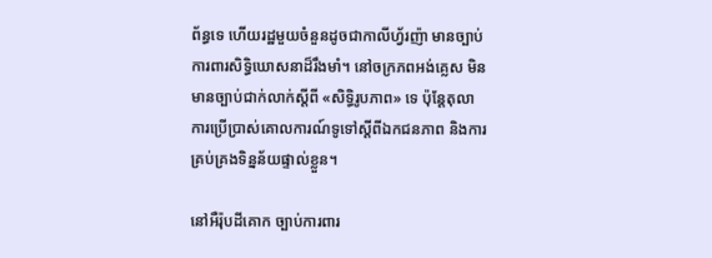ព័ន្ធទេ ហើយរដ្ឋមួយចំនួនដូចជាកាលីហ្វ័រញ៉ា មានច្បាប់ការពារសិទ្ធិឃោសនាដ៏រឹងមាំ។ នៅចក្រភពអង់គ្លេស មិនមានច្បាប់ជាក់លាក់ស្ដីពី «សិទ្ធិរូបភាព» ទេ ប៉ុន្តែតុលាការប្រើប្រាស់គោលការណ៍ទូទៅស្ដីពីឯកជនភាព និងការគ្រប់គ្រងទិន្នន័យផ្ទាល់ខ្លួន។

នៅអឺរ៉ុបដីគោក ច្បាប់ការពារ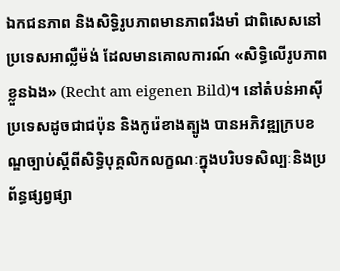ឯកជនភាព និងសិទ្ធិរូបភាពមានភាពរឹងមាំ ជាពិសេសនៅប្រទេសអាល្លឺម៉ង់ ដែលមានគោលការណ៍ «សិទ្ធិលើរូបភាពខ្លួនឯង» (Recht am eigenen Bild)។ នៅតំបន់អាស៊ី ប្រទេសដូចជាជប៉ុន និងកូរ៉េខាងត្បូង បានអភិវឌ្ឍក្របខណ្ឌច្បាប់ស្ដីពីសិទ្ធិបុគ្គលិកលក្ខណៈក្នុងបរិបទសិល្បៈនិងប្រព័ន្ធផ្សព្វផ្សា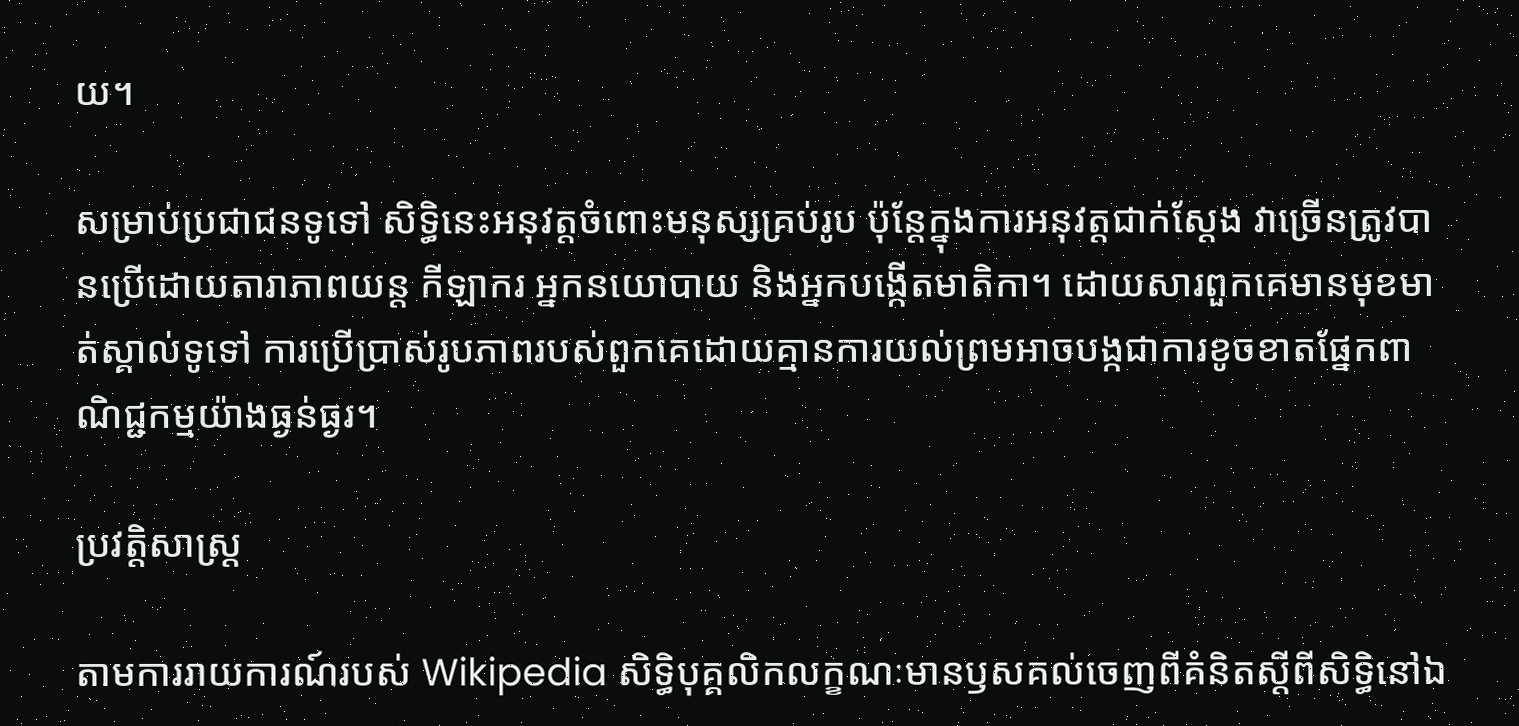យ។

សម្រាប់ប្រជាជនទូទៅ សិទ្ធិនេះអនុវត្តចំពោះមនុស្សគ្រប់រូប ប៉ុន្តែក្នុងការអនុវត្តជាក់ស្ដែង វាច្រើនត្រូវបានប្រើដោយតារាភាពយន្ត កីឡាករ អ្នកនយោបាយ និងអ្នកបង្កើតមាតិកា។ ដោយសារពួកគេមានមុខមាត់ស្គាល់ទូទៅ ការប្រើប្រាស់រូបភាពរបស់ពួកគេដោយគ្មានការយល់ព្រមអាចបង្កជាការខូចខាតផ្នែកពាណិជ្ជកម្មយ៉ាងធ្ងន់ធ្ងរ។

ប្រវត្តិសាស្ត្រ

តាមការរាយការណ៍របស់ Wikipedia សិទ្ធិបុគ្គលិកលក្ខណៈមានឫសគល់ចេញពីគំនិតស្ដីពីសិទ្ធិនៅឯ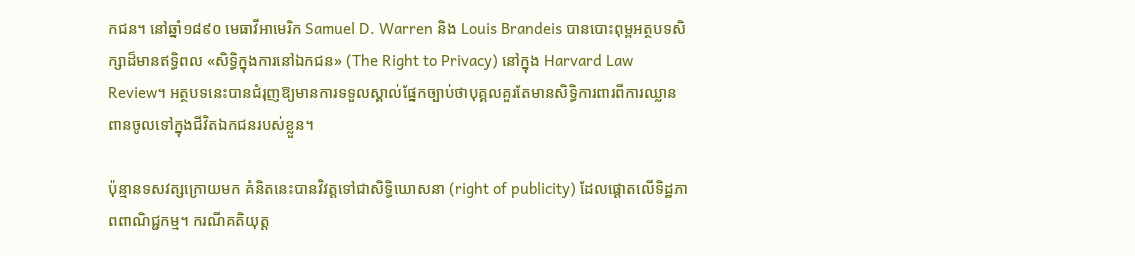កជន។ នៅឆ្នាំ១៨៩០ មេធាវីអាមេរិក Samuel D. Warren និង Louis Brandeis បានបោះពុម្ពអត្ថបទសិក្សាដ៏មានឥទ្ធិពល «សិទ្ធិក្នុងការនៅឯកជន» (The Right to Privacy) នៅក្នុង Harvard Law Review។ អត្ថបទនេះបានជំរុញឱ្យមានការទទួលស្គាល់ផ្នែកច្បាប់ថាបុគ្គលគួរតែមានសិទ្ធិការពារពីការឈ្លានពានចូលទៅក្នុងជីវិតឯកជនរបស់ខ្លួន។

ប៉ុន្មានទសវត្សក្រោយមក គំនិតនេះបានវិវត្តទៅជាសិទ្ធិឃោសនា (right of publicity) ដែលផ្ដោតលើទិដ្ឋភាពពាណិជ្ជកម្ម។ ករណីគតិយុត្ត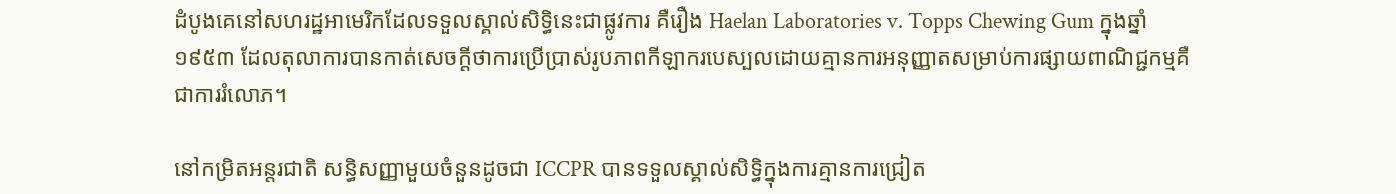ដំបូងគេនៅសហរដ្ឋអាមេរិកដែលទទួលស្គាល់សិទ្ធិនេះជាផ្លូវការ គឺរឿង Haelan Laboratories v. Topps Chewing Gum ក្នុងឆ្នាំ១៩៥៣ ដែលតុលាការបានកាត់សេចក្ដីថាការប្រើប្រាស់រូបភាពកីឡាករបេស្បលដោយគ្មានការអនុញ្ញាតសម្រាប់ការផ្សាយពាណិជ្ជកម្មគឺជាការរំលោភ។

នៅកម្រិតអន្តរជាតិ សន្ធិសញ្ញាមួយចំនួនដូចជា ICCPR បានទទួលស្គាល់សិទ្ធិក្នុងការគ្មានការជ្រៀត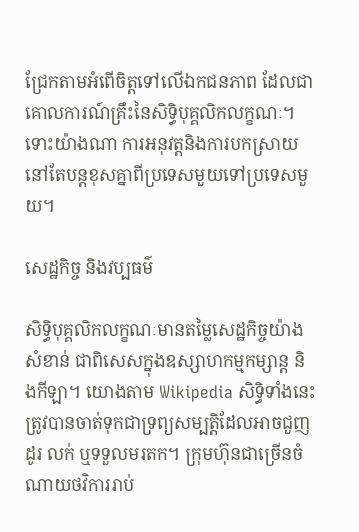ជ្រែកតាមអំពើចិត្តទៅលើឯកជនភាព ដែលជាគោលការណ៍គ្រឹះនៃសិទ្ធិបុគ្គលិកលក្ខណៈ។ ទោះយ៉ាងណា ការអនុវត្តនិងការបកស្រាយនៅតែបន្តខុសគ្នាពីប្រទេសមួយទៅប្រទេសមួយ។

សេដ្ឋកិច្ច និងវប្បធម៌

សិទ្ធិបុគ្គលិកលក្ខណៈមានតម្លៃសេដ្ឋកិច្ចយ៉ាងសំខាន់ ជាពិសេសក្នុងឧស្សាហកម្មកម្សាន្ត និងកីឡា។ យោងតាម Wikipedia សិទ្ធិទាំងនេះត្រូវបានចាត់ទុកជាទ្រព្យសម្បត្តិដែលអាចជួញដូរ លក់ ឬទទួលមរតក។ ក្រុមហ៊ុនជាច្រើនចំណាយថវិការរាប់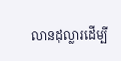លានដុល្លារដើម្បី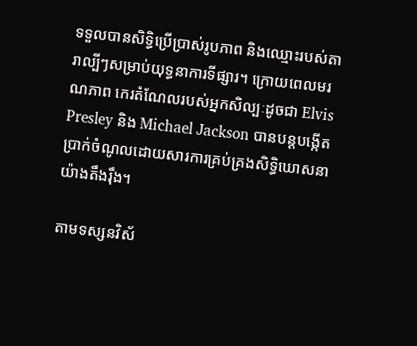ទទួលបានសិទ្ធិប្រើប្រាស់រូបភាព និងឈ្មោះរបស់តារាល្បីៗសម្រាប់យុទ្ធនាការទីផ្សារ។ ក្រោយពេលមរណភាព កេរតំណែលរបស់អ្នកសិល្បៈដូចជា Elvis Presley និង Michael Jackson បានបន្តបង្កើតប្រាក់ចំណូលដោយសារការគ្រប់គ្រងសិទ្ធិឃោសនាយ៉ាងតឹងរ៉ឹង។

តាមទស្សនវិស័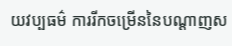យវប្បធម៌ ការរីកចម្រើននៃបណ្ដាញស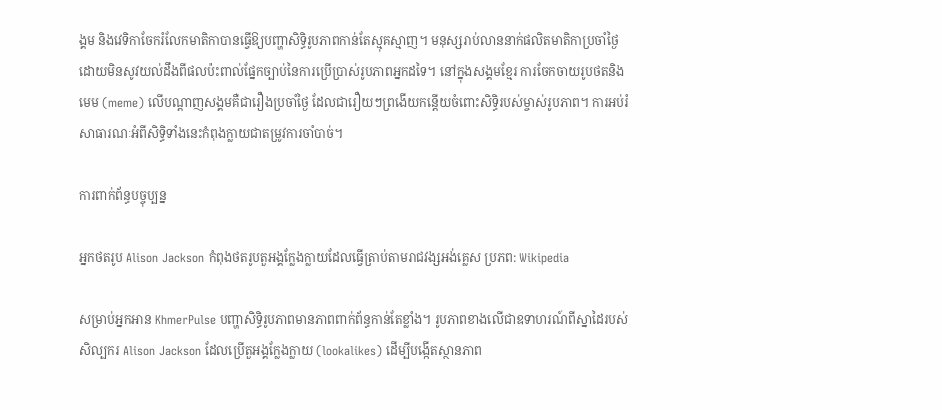ង្គម និងវេទិកាចែករំលែកមាតិកាបានធ្វើឱ្យបញ្ហាសិទ្ធិរូបភាពកាន់តែស្មុគស្មាញ។ មនុស្សរាប់លាននាក់ផលិតមាតិកាប្រចាំថ្ងៃ ដោយមិនសូវយល់ដឹងពីផលប៉ះពាល់ផ្នែកច្បាប់នៃការប្រើប្រាស់រូបភាពអ្នកដទៃ។ នៅក្នុងសង្គមខ្មែរ ការចែកចាយរូបថតនិងមេម (meme) លើបណ្ដាញសង្គមគឺជារឿងប្រចាំថ្ងៃ ដែលជារឿយៗព្រងើយកន្តើយចំពោះសិទ្ធិរបស់ម្ចាស់រូបភាព។ ការអប់រំសាធារណៈអំពីសិទ្ធិទាំងនេះកំពុងក្លាយជាតម្រូវការចាំបាច់។

ការពាក់ព័ន្ធបច្ចុប្បន្ន

អ្នកថតរូប Alison Jackson កំពុងថតរូបតួអង្គក្លែងក្លាយដែលធ្វើត្រាប់តាមរាជវង្សអង់គ្លេស ប្រភព: Wikipedia

សម្រាប់អ្នកអាន KhmerPulse បញ្ហាសិទ្ធិរូបភាពមានភាពពាក់ព័ន្ធកាន់តែខ្លាំង។ រូបភាពខាងលើជាឧទាហរណ៍ពីស្នាដៃរបស់សិល្បករ Alison Jackson ដែលប្រើតួអង្គក្លែងក្លាយ (lookalikes) ដើម្បីបង្កើតស្ថានភាព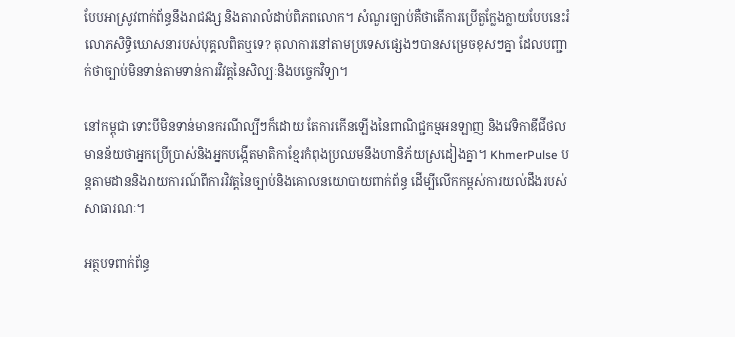បែបអាស្រូវពាក់ព័ន្ធនឹងរាជវង្ស និងតារាលំដាប់ពិភពលោក។ សំណួរច្បាប់គឺថាតើការប្រើតួក្លែងក្លាយបែបនេះរំលោភសិទ្ធិឃោសនារបស់បុគ្គលពិតឬទេ? តុលាការនៅតាមប្រទេសផ្សេងៗបានសម្រេចខុសៗគ្នា ដែលបញ្ជាក់ថាច្បាប់មិនទាន់តាមទាន់ការវិវត្តនៃសិល្បៈនិងបច្ចេកវិទ្យា។

នៅកម្ពុជា ទោះបីមិនទាន់មានករណីល្បីៗក៏ដោយ តែការកើនឡើងនៃពាណិជ្ជកម្មអនឡាញ និងវេទិកាឌីជីថល មានន័យថាអ្នកប្រើប្រាស់និងអ្នកបង្កើតមាតិកាខ្មែរកំពុងប្រឈមនឹងហានិភ័យស្រដៀងគ្នា។ KhmerPulse បន្តតាមដាននិងរាយការណ៍ពីការវិវត្តនៃច្បាប់និងគោលនយោបាយពាក់ព័ន្ធ ដើម្បីលើកកម្ពស់ការយល់ដឹងរបស់សាធារណៈ។

អត្ថបទពាក់ព័ន្ធ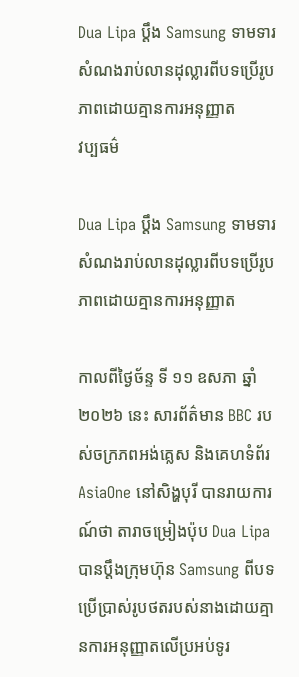Dua Lipa ប្ដឹង Samsung ទាមទារសំណងរាប់លានដុល្លារពីបទប្រើរូបភាពដោយគ្មានការអនុញ្ញាត
វប្បធម៌

Dua Lipa ប្ដឹង Samsung ទាមទារសំណងរាប់លានដុល្លារពីបទប្រើរូបភាពដោយគ្មានការអនុញ្ញាត

កាលពីថ្ងៃច័ន្ទ ទី ១១ ឧសភា ឆ្នាំ ២០២៦ នេះ សារព័ត៌មាន BBC របស់ចក្រភពអង់គ្លេស និងគេហទំព័រ AsiaOne នៅសិង្ហបុរី បានរាយការណ៍ថា តារាចម្រៀងប៉ុប Dua Lipa បានប្តឹងក្រុមហ៊ុន Samsung ពីបទប្រើប្រាស់រូបថតរបស់នាងដោយគ្មានការអនុញ្ញាតលើប្រអប់ទូរ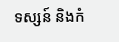ទស្សន៍ និងកំ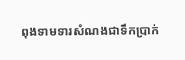ពុងទាមទារសំណងជាទឹកប្រាក់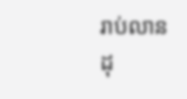រាប់លានដុ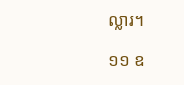ល្លារ។

១១ ឧ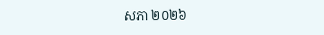សភា ២០២៦